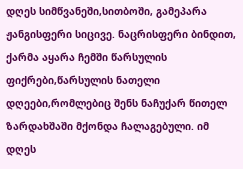დღეს სიმწვანეში,სითბოში, გამეპარა ჟანგისფერი სიცივე. ნაცრისფერი ბინდით, ქარმა აყარა ჩემში წარსულის ფიქრები,წარსულის ნათელი დღეები,რომლებიც შენს ნაჩუქარ წითელ ზარდახშაში მქონდა ჩალაგებული. იმ დღეს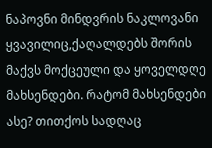ნაპოვნი მინდვრის ნაკლოვანი ყვავილიც,ქაღალდებს შორის მაქვს მოქცეული და ყოველდღე მახსენდები. რატომ მახსენდები ასე? თითქოს სადღაც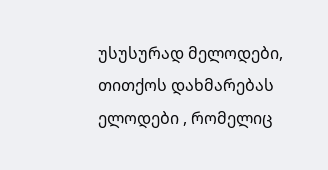უსუსურად მელოდები, თითქოს დახმარებას ელოდები , რომელიც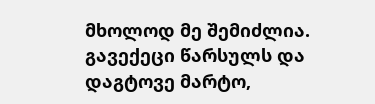მხოლოდ მე შემიძლია. გავექეცი წარსულს და დაგტოვე მარტო,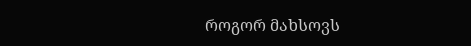როგორ მახსოვს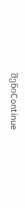შენიContinue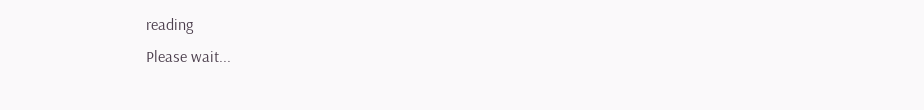reading
Please wait...